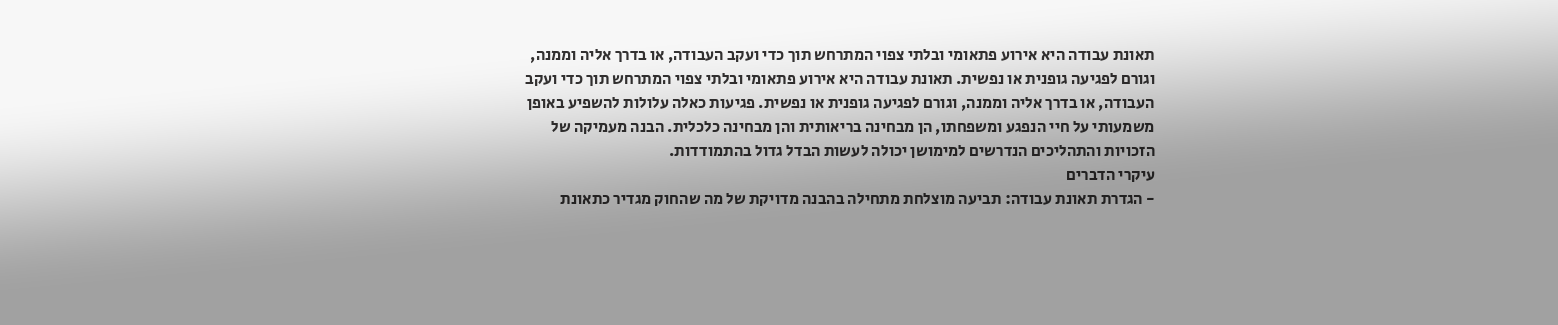תאונת עבודה היא אירוע פתאומי ובלתי צפוי המתרחש תוך כדי ועקב העבודה, או בדרך אליה וממנה, וגורם לפגיעה גופנית או נפשית. תאונת עבודה היא אירוע פתאומי ובלתי צפוי המתרחש תוך כדי ועקב העבודה, או בדרך אליה וממנה, וגורם לפגיעה גופנית או נפשית. פגיעות כאלה עלולות להשפיע באופן משמעותי על חיי הנפגע ומשפחתו, הן מבחינה בריאותית והן מבחינה כלכלית. הבנה מעמיקה של הזכויות והתהליכים הנדרשים למימושן יכולה לעשות הבדל גדול בהתמודדות.
עיקרי הדברים
- הגדרת תאונת עבודה: תביעה מוצלחת מתחילה בהבנה מדויקת של מה שהחוק מגדיר כתאונת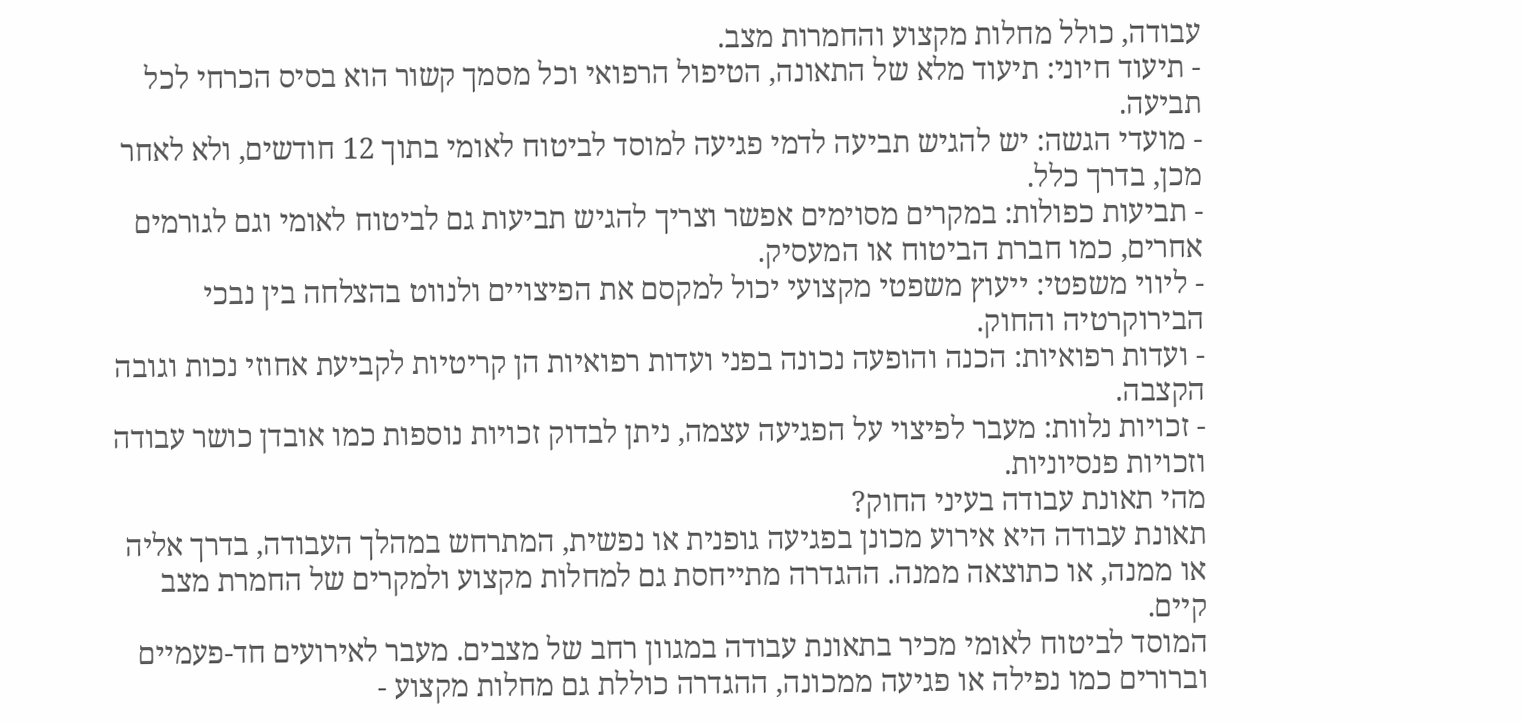עבודה, כולל מחלות מקצוע והחמרות מצב.
- תיעוד חיוני: תיעוד מלא של התאונה, הטיפול הרפואי וכל מסמך קשור הוא בסיס הכרחי לכל תביעה.
- מועדי הגשה: יש להגיש תביעה לדמי פגיעה למוסד לביטוח לאומי בתוך 12 חודשים, ולא לאחר מכן, בדרך כלל.
- תביעות כפולות: במקרים מסוימים אפשר וצריך להגיש תביעות גם לביטוח לאומי וגם לגורמים אחרים, כמו חברת הביטוח או המעסיק.
- ליווי משפטי: ייעוץ משפטי מקצועי יכול למקסם את הפיצויים ולנווט בהצלחה בין נבכי הבירוקרטיה והחוק.
- ועדות רפואיות: הכנה והופעה נכונה בפני ועדות רפואיות הן קריטיות לקביעת אחוזי נכות וגובה הקצבה.
- זכויות נלוות: מעבר לפיצוי על הפגיעה עצמה, ניתן לבדוק זכויות נוספות כמו אובדן כושר עבודה וזכויות פנסיוניות.
מהי תאונת עבודה בעיני החוק?
תאונת עבודה היא אירוע מכונן בפגיעה גופנית או נפשית, המתרחש במהלך העבודה, בדרך אליה או ממנה, או כתוצאה ממנה. ההגדרה מתייחסת גם למחלות מקצוע ולמקרים של החמרת מצב קיים.
המוסד לביטוח לאומי מכיר בתאונת עבודה במגוון רחב של מצבים. מעבר לאירועים חד-פעמיים וברורים כמו נפילה או פגיעה ממכונה, ההגדרה כוללת גם מחלות מקצוע -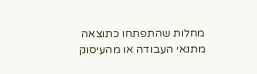מחלות שהתפתחו כתוצאה מתנאי העבודה או מהעיסוק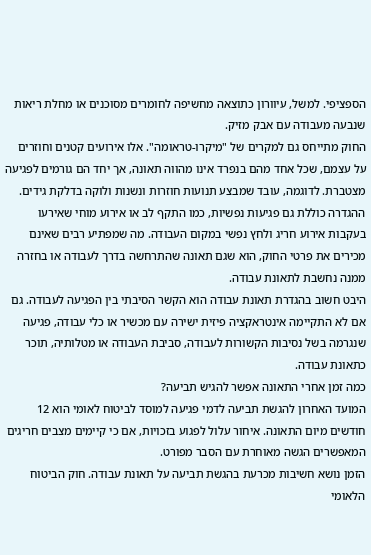הספציפי. למשל, עיוורון כתוצאה מחשיפה לחומרים מסוכנים או מחלת ריאות שנבעה מעבודה עם אבק מזיק.
החוק מתייחס גם למקרים של "מיקרו-טראומה". אלו אירועים קטנים וחוזרים על עצמם, שכל אחד מהם בנפרד אינו מהווה תאונה, אך יחד הם גורמים לפגיעה מצטברת. לדוגמה, עובד שמבצע תנועות חוזרות ונשנות ולוקה בדלקת גידים. ההגדרה כוללת גם פגיעות נפשיות, כמו התקף לב או אירוע מוחי שאירעו בעקבות אירוע חריג ולחץ נפשי במקום העבודה. מה שמפתיע רבים שאינם מכירים את פרטי החוק, הוא שגם תאונה שהתרחשה בדרך לעבודה או בחזרה ממנה נחשבת לתאונת עבודה.
היבט חשוב בהגדרת תאונת עבודה הוא הקשר הסיבתי בין הפגיעה לעבודה. גם אם לא התקיימה אינטראקציה פיזית ישירה עם מכשיר או כלי עבודה, פגיעה שנגרמה בשל נסיבות הקשורות לעבודה, סביבת העבודה או מטלותיה, תוכר כתאונת עבודה.
כמה זמן אחרי התאונה אפשר להגיש תביעה?
המועד האחרון להגשת תביעה לדמי פגיעה למוסד לביטוח לאומי הוא 12 חודשים מיום התאונה. איחור עלול לפגוע בזכויות, אם כי קיימים מצבים חריגים המאפשרים הגשה מאוחרת עם הסבר מפורט.
הזמן נושא חשיבות מכרעת בהגשת תביעה על תאונת עבודה. חוק הביטוח הלאומי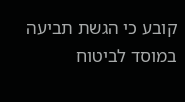קובע כי הגשת תביעה במוסד לביטוח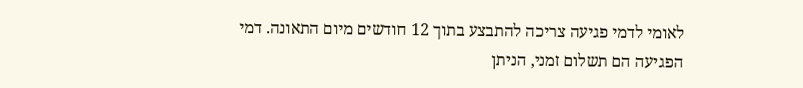לאומי לדמי פגיעה צריכה להתבצע בתוך 12 חודשים מיום התאונה. דמי הפגיעה הם תשלום זמני, הניתן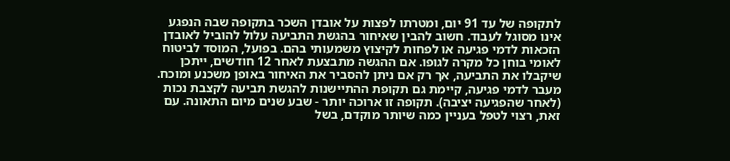לתקופה של עד 91 יום, ומטרתו לפצות על אובדן השכר בתקופה שבה הנפגע אינו מסוגל לעבוד. חשוב להבין שאיחור בהגשת התביעה עלול להוביל לאובדן הזכאות לדמי פגיעה או לפחות לקיצוץ משמעותי בהם. בפועל, המוסד לביטוח לאומי בוחן כל מקרה לגופו. אם ההגשה מתבצעת לאחר 12 חודשים, ייתכן שיקבלו את התביעה, אך רק אם ניתן להסביר את האיחור באופן משכנע ומוכח.
מעבר לדמי פגיעה, קיימת גם תקופת ההתיישנות להגשת תביעה לקצבת נכות (לאחר שהפגיעה יציבה). תקופה זו ארוכה יותר - שבע שנים מיום התאונה. עם זאת, רצוי לטפל בעניין כמה שיותר מוקדם, בשל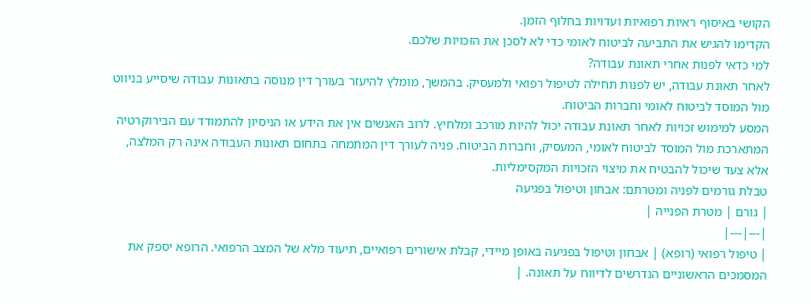הקושי באיסוף ראיות רפואיות ועדויות בחלוף הזמן.
הקדימו להגיש את התביעה לביטוח לאומי כדי לא לסכן את הזכויות שלכם.
למי כדאי לפנות אחרי תאונת עבודה?
לאחר תאונת עבודה, יש לפנות תחילה לטיפול רפואי ולמעסיק. בהמשך, מומלץ להיעזר בעורך דין מנוסה בתאונות עבודה שיסייע בניווט מול המוסד לביטוח לאומי וחברות הביטוח.
המסע למימוש זכויות לאחר תאונת עבודה יכול להיות מורכב ומלחיץ. לרוב האנשים אין את הידע או הניסיון להתמודד עם הבירוקרטיה המתארכת מול המוסד לביטוח לאומי, המעסיק, וחברות הביטוח. פניה לעורך דין המתמחה בתחום תאונות העבודה אינה רק המלצה, אלא צעד שיכול להבטיח את מיצוי הזכויות המקסימליות.
טבלת גורמים לפניה ומטרתם: אבחון וטיפול בפגיעה
| גורם | מטרת הפנייה |
|---|---|
| טיפול רפואי (רופא) | אבחון וטיפול בפגיעה באופן מיידי, קבלת אישורים רפואיים, תיעוד מלא של המצב הרפואי. הרופא יספק את המסמכים הראשוניים הנדרשים לדיווח על תאונה. |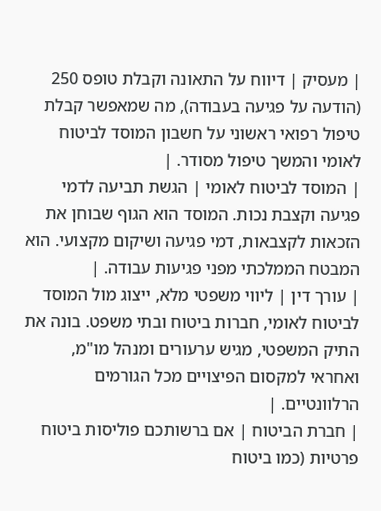| מעסיק | דיווח על התאונה וקבלת טופס 250 (הודעה על פגיעה בעבודה), מה שמאפשר קבלת טיפול רפואי ראשוני על חשבון המוסד לביטוח לאומי והמשך טיפול מסודר. |
| המוסד לביטוח לאומי | הגשת תביעה לדמי פגיעה וקצבת נכות. המוסד הוא הגוף שבוחן את הזכאות לקצבאות, דמי פגיעה ושיקום מקצועי. הוא המבטח הממלכתי מפני פגיעות עבודה. |
| עורך דין | ליווי משפטי מלא, ייצוג מול המוסד לביטוח לאומי, חברות ביטוח ובתי משפט. בונה את התיק המשפטי, מגיש ערעורים ומנהל מו"מ, ואחראי למקסום הפיצויים מכל הגורמים הרלוונטיים. |
| חברת הביטוח | אם ברשותכם פוליסות ביטוח פרטיות (כמו ביטוח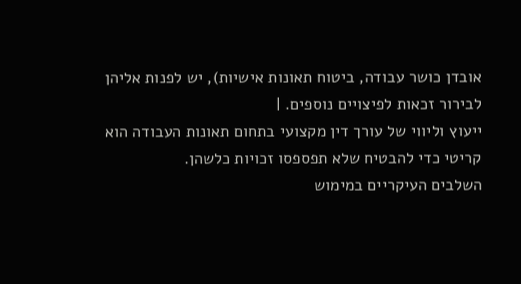אובדן כושר עבודה, ביטוח תאונות אישיות), יש לפנות אליהן לבירור זכאות לפיצויים נוספים. |
ייעוץ וליווי של עורך דין מקצועי בתחום תאונות העבודה הוא קריטי כדי להבטיח שלא תפספסו זכויות כלשהן.
השלבים העיקריים במימוש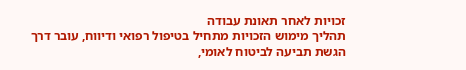זכויות לאחר תאונת עבודה
תהליך מימוש הזכויות מתחיל בטיפול רפואי ודיווח, עובר דרך הגשת תביעה לביטוח לאומי,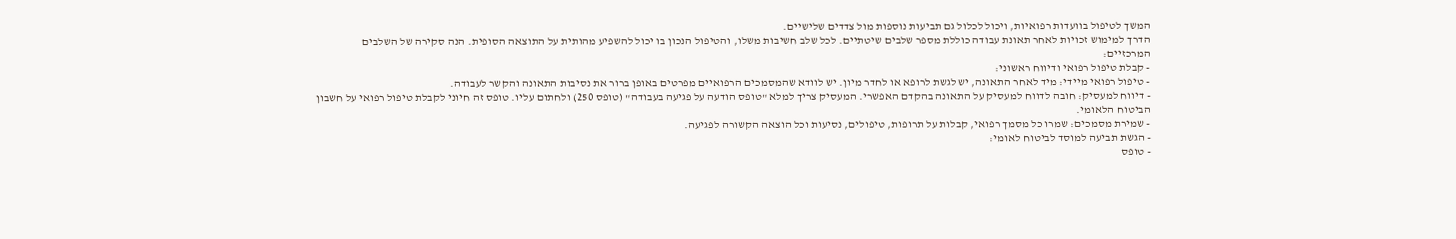המשך לטיפול בוועדות רפואיות, ויכול לכלול גם תביעות נוספות מול צדדים שלישיים.
הדרך למימוש זכויות לאחר תאונת עבודה כוללת מספר שלבים שיטתיים. לכל שלב חשיבות משלו, והטיפול הנכון בו יכול להשפיע מהותית על התוצאה הסופית. הנה סקירה של השלבים המרכזיים:
- קבלת טיפול רפואי ודיווח ראשוני:
- טיפול רפואי מיידי: מיד לאחר התאונה, יש לגשת לרופא או לחדר מיון. יש לוודא שהמסמכים הרפואיים מפרטים באופן ברור את נסיבות התאונה והקשר לעבודה.
- דיווח למעסיק: חובה לדווח למעסיק על התאונה בהקדם האפשרי. המעסיק צריך למלא "טופס הודעה על פגיעה בעבודה" (טופס 250) ולחתום עליו. טופס זה חיוני לקבלת טיפול רפואי על חשבון הביטוח הלאומי.
- שמירת מסמכים: שמרו כל מסמך רפואי, קבלות על תרופות, טיפולים, נסיעות וכל הוצאה הקשורה לפגיעה.
- הגשת תביעה למוסד לביטוח לאומי:
- טופס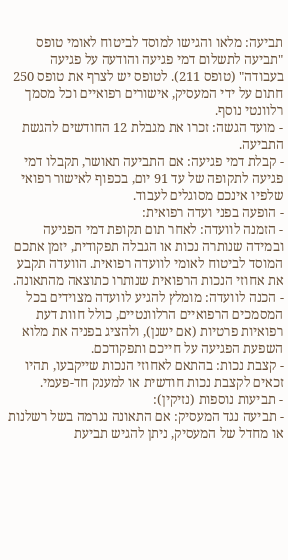תביעה: מלאו והגישו למוסד לביטוח לאומי טופס "תביעה לתשלום דמי פגיעה והודעה על פגיעה בעבודה" (טופס 211). לטופס יש לצרף את טופס 250 חתום על ידי המעסיק, אישורים רפואיים וכל מסמך רלוונטי נוסף.
- מועד הגשה: זכרו את מגבלת 12 החודשים להגשת התביעה.
- קבלת דמי פגיעה: אם התביעה תאושר, תקבלו דמי פגיעה לתקופה של עד 91 יום, בכפוף לאישור רפואי שלפיו אינכם מסוגלים לעבוד.
- הופעה בפני ועדה רפואית:
- הזמנה לוועדה: לאחר תום תקופת דמי הפגיעה ובמידה שנותרה נכות או הגבלה תפקודית, יזמן אתכם המוסד לביטוח לאומי לוועדה רפואית. הוועדה תקבע את אחוזי הנכות הרפואית שנותרו כתוצאה מהתאונה.
- הכנה לוועדה: מומלץ להגיע לוועדה מצוידים בכל המסמכים הרפואיים הרלוונטיים, כולל חוות דעת רפואיות פרטיות (אם ישנן), ולהציג בפניה את מלוא השפעת הפגיעה על חייכם ותפקודכם.
- קצבת נכות: בהתאם לאחוזי הנכות שייקבעו, תהיו זכאים לקצבת נכות חודשית או למענק חד-פעמי.
- תביעות נוספות (נזיקין):
- תביעה נגד המעסיק: אם התאונה נגרמה בשל רשלנות או מחדל של המעסיק, ניתן להגיש תביעת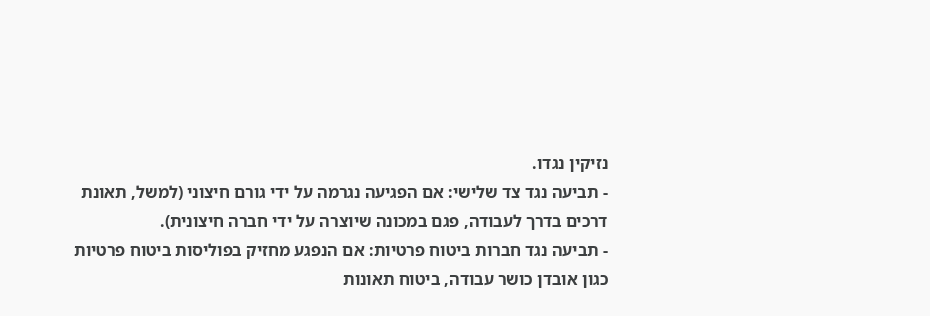נזיקין נגדו.
- תביעה נגד צד שלישי: אם הפגיעה נגרמה על ידי גורם חיצוני (למשל, תאונת דרכים בדרך לעבודה, פגם במכונה שיוצרה על ידי חברה חיצונית).
- תביעה נגד חברות ביטוח פרטיות: אם הנפגע מחזיק בפוליסות ביטוח פרטיות כגון אובדן כושר עבודה, ביטוח תאונות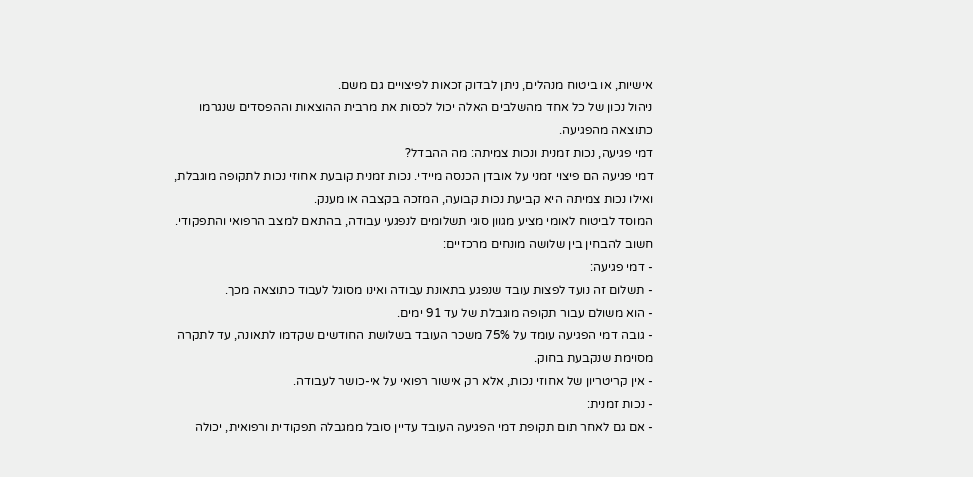אישיות, או ביטוח מנהלים, ניתן לבדוק זכאות לפיצויים גם משם.
ניהול נכון של כל אחד מהשלבים האלה יכול לכסות את מרבית ההוצאות וההפסדים שנגרמו כתוצאה מהפגיעה.
דמי פגיעה, נכות זמנית ונכות צמיתה: מה ההבדל?
דמי פגיעה הם פיצוי זמני על אובדן הכנסה מיידי. נכות זמנית קובעת אחוזי נכות לתקופה מוגבלת, ואילו נכות צמיתה היא קביעת נכות קבועה, המזכה בקצבה או מענק.
המוסד לביטוח לאומי מציע מגוון סוגי תשלומים לנפגעי עבודה, בהתאם למצב הרפואי והתפקודי. חשוב להבחין בין שלושה מונחים מרכזיים:
- דמי פגיעה:
- תשלום זה נועד לפצות עובד שנפגע בתאונת עבודה ואינו מסוגל לעבוד כתוצאה מכך.
- הוא משולם עבור תקופה מוגבלת של עד 91 ימים.
- גובה דמי הפגיעה עומד על 75% משכר העובד בשלושת החודשים שקדמו לתאונה, עד לתקרה מסוימת שנקבעת בחוק.
- אין קריטריון של אחוזי נכות, אלא רק אישור רפואי על אי-כושר לעבודה.
- נכות זמנית:
- אם גם לאחר תום תקופת דמי הפגיעה העובד עדיין סובל ממגבלה תפקודית ורפואית, יכולה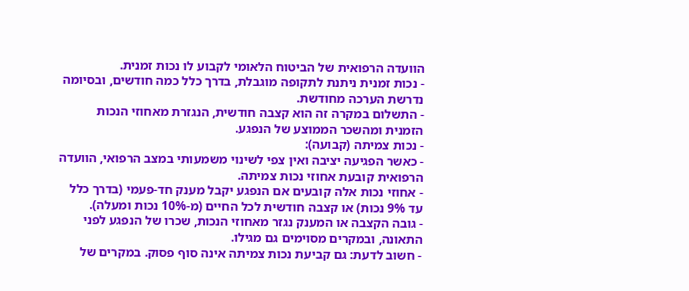הוועדה הרפואית של הביטוח הלאומי לקבוע לו נכות זמנית.
- נכות זמנית ניתנת לתקופה מוגבלת, בדרך כלל כמה חודשים, ובסיומה נדרשת הערכה מחודשת.
- התשלום במקרה זה הוא קצבה חודשית, הנגזרת מאחוזי הנכות הזמנית ומהשכר הממוצע של הנפגע.
- נכות צמיתה (קבועה):
- כאשר הפגיעה יציבה ואין צפי לשינוי משמעותי במצב הרפואי, הוועדה הרפואית קובעת אחוזי נכות צמיתה.
- אחוזי נכות אלה קובעים אם הנפגע יקבל מענק חד-פעמי (בדרך כלל עד 9% נכות) או קצבה חודשית לכל החיים (מ-10% נכות ומעלה).
- גובה הקצבה או המענק נגזר מאחוזי הנכות, שכרו של הנפגע לפני התאונה, ובמקרים מסוימים גם מגילו.
- חשוב לדעת: גם קביעת נכות צמיתה אינה סוף פסוק. במקרים של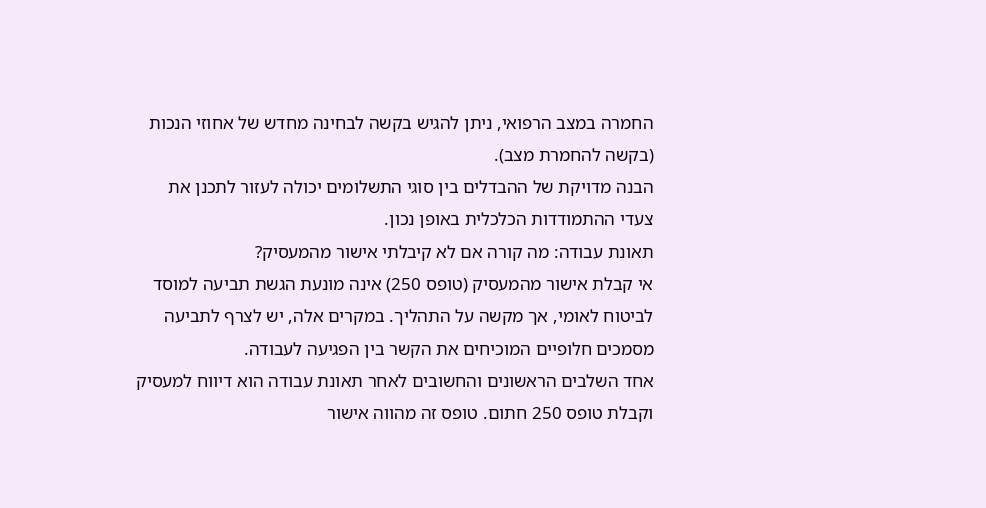החמרה במצב הרפואי, ניתן להגיש בקשה לבחינה מחדש של אחוזי הנכות (בקשה להחמרת מצב).
הבנה מדויקת של ההבדלים בין סוגי התשלומים יכולה לעזור לתכנן את צעדי ההתמודדות הכלכלית באופן נכון.
תאונת עבודה: מה קורה אם לא קיבלתי אישור מהמעסיק?
אי קבלת אישור מהמעסיק (טופס 250) אינה מונעת הגשת תביעה למוסד לביטוח לאומי, אך מקשה על התהליך. במקרים אלה, יש לצרף לתביעה מסמכים חלופיים המוכיחים את הקשר בין הפגיעה לעבודה.
אחד השלבים הראשונים והחשובים לאחר תאונת עבודה הוא דיווח למעסיק וקבלת טופס 250 חתום. טופס זה מהווה אישור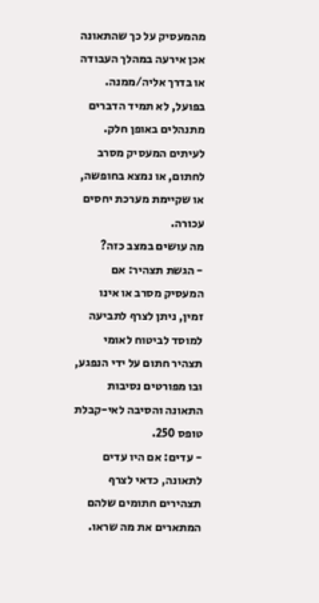מהמעסיק על כך שהתאונה אכן אירעה במהלך העבודה או בדרך אליה/ממנה. בפועל, לא תמיד הדברים מתנהלים באופן חלק. לעיתים המעסיק מסרב לחתום, או נמצא בחופשה, או שקיימת מערכת יחסים עכורה.
מה עושים במצב כזה?
- הגשת תצהיר: אם המעסיק מסרב או אינו זמין, ניתן לצרף לתביעה למוסד לביטוח לאומי תצהיר חתום על ידי הנפגע, ובו מפורטים נסיבות התאונה והסיבה לאי-קבלת טופס 250.
- עדים: אם היו עדים לתאונה, כדאי לצרף תצהירים חתומים שלהם המתארים את מה שראו.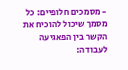- מסמכים חלופיים: כל מסמך שיכול להוכיח את הקשר בין הפאגיעה לעבודה: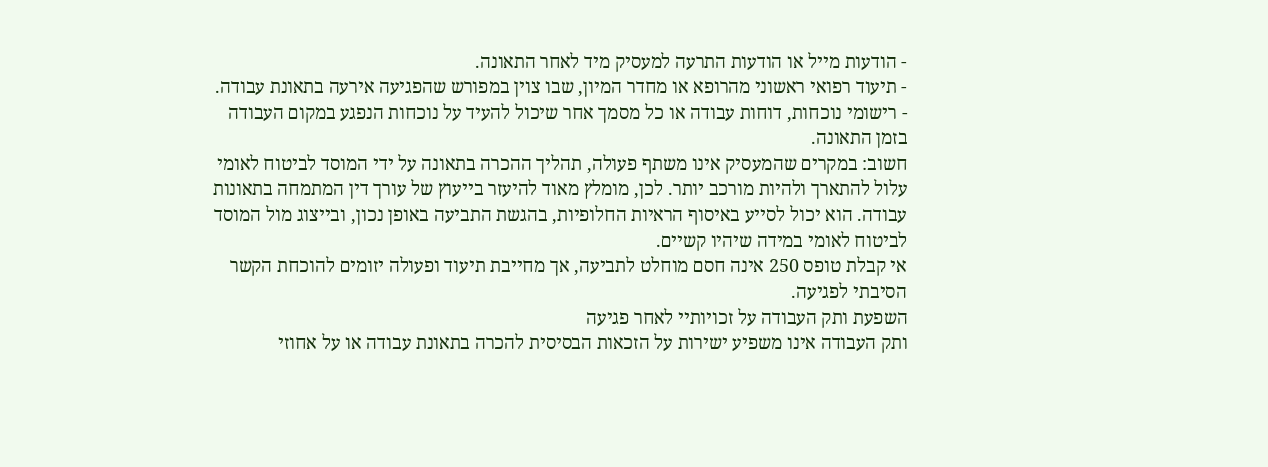- הודעות מייל או הודעות התרעה למעסיק מיד לאחר התאונה.
- תיעוד רפואי ראשוני מהרופא או מחדר המיון, שבו צוין במפורש שהפגיעה אירעה בתאונת עבודה.
- רישומי נוכחות, דוחות עבודה או כל מסמך אחר שיכול להעיד על נוכחות הנפגע במקום העבודה בזמן התאונה.
חשוב: במקרים שהמעסיק אינו משתף פעולה, תהליך ההכרה בתאונה על ידי המוסד לביטוח לאומי עלול להתארך ולהיות מורכב יותר. לכן, מומלץ מאוד להיעזר בייעוץ של עורך דין המתמחה בתאונות עבודה. הוא יכול לסייע באיסוף הראיות החלופיות, בהגשת התביעה באופן נכון, ובייצוג מול המוסד לביטוח לאומי במידה שיהיו קשיים.
אי קבלת טופס 250 אינה חסם מוחלט לתביעה, אך מחייבת תיעוד ופעולה יזומים להוכחת הקשר הסיבתי לפגיעה.
השפעת ותק העבודה על זכויותיי לאחר פגיעה
ותק העבודה אינו משפיע ישירות על הזכאות הבסיסית להכרה בתאונת עבודה או על אחוזי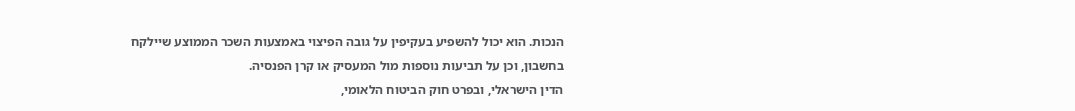הנכות. הוא יכול להשפיע בעקיפין על גובה הפיצוי באמצעות השכר הממוצע שיילקח בחשבון, וכן על תביעות נוספות מול המעסיק או קרן הפנסיה.
הדין הישראלי, ובפרט חוק הביטוח הלאומי,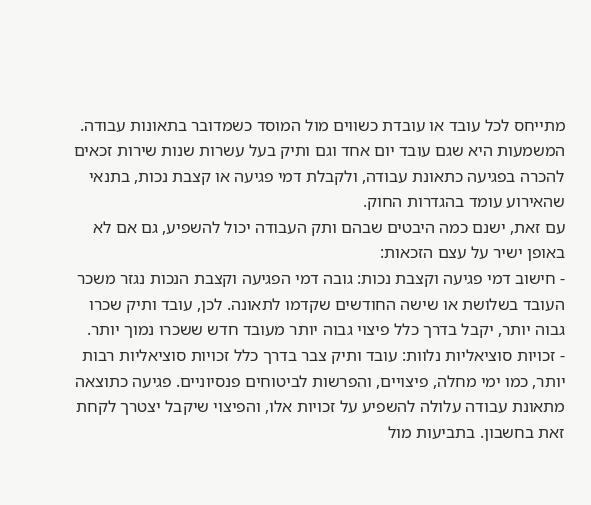מתייחס לכל עובד או עובדת כשווים מול המוסד כשמדובר בתאונות עבודה. המשמעות היא שגם עובד יום אחד וגם ותיק בעל עשרות שנות שירות זכאים להכרה בפגיעה כתאונת עבודה, ולקבלת דמי פגיעה או קצבת נכות, בתנאי שהאירוע עומד בהגדרות החוק.
עם זאת, ישנם כמה היבטים שבהם ותק העבודה יכול להשפיע, גם אם לא באופן ישיר על עצם הזכאות:
- חישוב דמי פגיעה וקצבת נכות: גובה דמי הפגיעה וקצבת הנכות נגזר משכר העובד בשלושת או שישה החודשים שקדמו לתאונה. לכן, עובד ותיק שכרו גבוה יותר, יקבל בדרך כלל פיצוי גבוה יותר מעובד חדש ששכרו נמוך יותר.
- זכויות סוציאליות נלוות: עובד ותיק צבר בדרך כלל זכויות סוציאליות רבות יותר, כמו ימי מחלה, פיצויים, והפרשות לביטוחים פנסיוניים. פגיעה כתוצאה מתאונת עבודה עלולה להשפיע על זכויות אלו, והפיצוי שיקבל יצטרך לקחת זאת בחשבון. בתביעות מול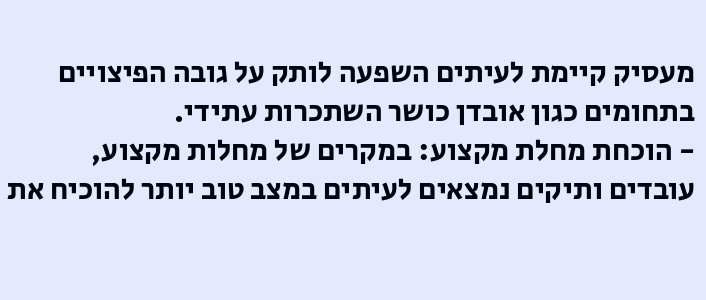מעסיק קיימת לעיתים השפעה לותק על גובה הפיצויים בתחומים כגון אובדן כושר השתכרות עתידי.
- הוכחת מחלת מקצוע: במקרים של מחלות מקצוע, עובדים ותיקים נמצאים לעיתים במצב טוב יותר להוכיח את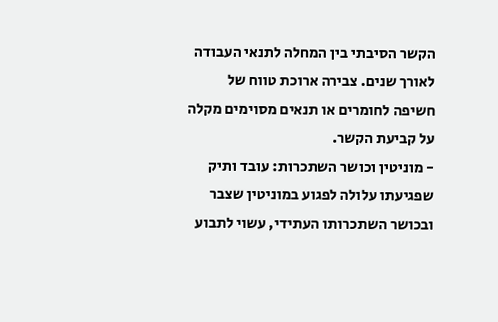הקשר הסיבתי בין המחלה לתנאי העבודה לאורך שנים. צבירה ארוכת טווח של חשיפה לחומרים או תנאים מסוימים מקלה על קביעת הקשר.
- מוניטין וכושר השתכרות: עובד ותיק שפגיעתו עלולה לפגוע במוניטין שצבר ובכושר השתכרותו העתידי, עשוי לתבוע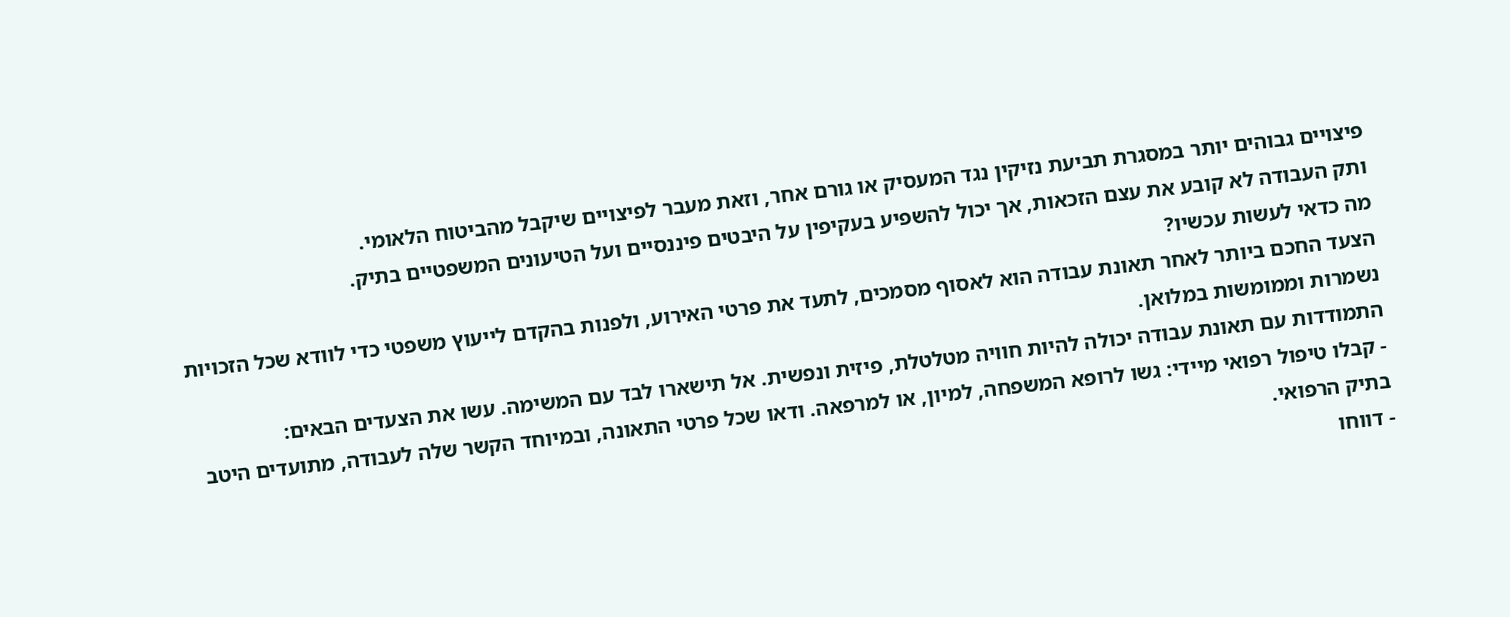פיצויים גבוהים יותר במסגרת תביעת נזיקין נגד המעסיק או גורם אחר, וזאת מעבר לפיצויים שיקבל מהביטוח הלאומי.
ותק העבודה לא קובע את עצם הזכאות, אך יכול להשפיע בעקיפין על היבטים פיננסיים ועל הטיעונים המשפטיים בתיק.
מה כדאי לעשות עכשיו?
הצעד החכם ביותר לאחר תאונת עבודה הוא לאסוף מסמכים, לתעד את פרטי האירוע, ולפנות בהקדם לייעוץ משפטי כדי לוודא שכל הזכויות נשמרות וממומשות במלואן.
התמודדות עם תאונת עבודה יכולה להיות חוויה מטלטלת, פיזית ונפשית. אל תישארו לבד עם המשימה. עשו את הצעדים הבאים:
- קבלו טיפול רפואי מיידי: גשו לרופא המשפחה, למיון, או למרפאה. ודאו שכל פרטי התאונה, ובמיוחד הקשר שלה לעבודה, מתועדים היטב בתיק הרפואי.
- דווחו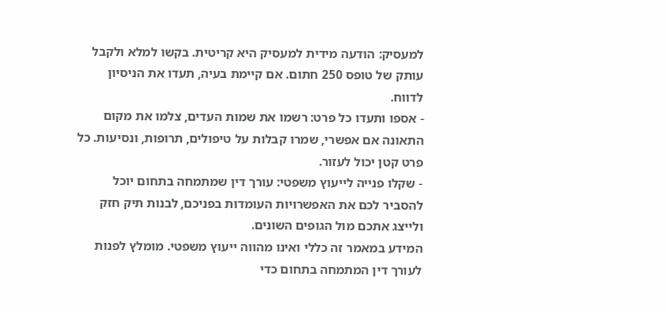למעסיק: הודעה מידית למעסיק היא קריטית. בקשו למלא ולקבל עותק של טופס 250 חתום. אם קיימת בעיה, תעדו את הניסיון לדווח.
- אספו ותעדו כל פרט: רשמו את שמות העדים, צלמו את מקום התאונה אם אפשרי, שמרו קבלות על טיפולים, תרופות, ונסיעות. כל פרט קטן יכול לעזור.
- שקלו פנייה לייעוץ משפטי: עורך דין שמתמחה בתחום יוכל להסביר לכם את האפשרויות העומדות בפניכם, לבנות תיק חזק ולייצג אתכם מול הגופים השונים.
המידע במאמר זה כללי ואינו מהווה ייעוץ משפטי. מומלץ לפנות לעורך דין המתמחה בתחום כדי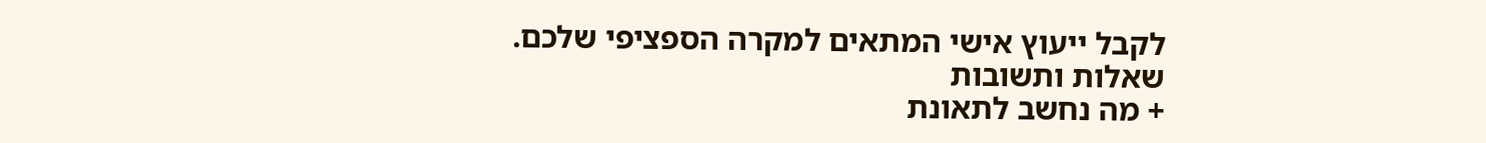לקבל ייעוץ אישי המתאים למקרה הספציפי שלכם.
שאלות ותשובות
+ מה נחשב לתאונת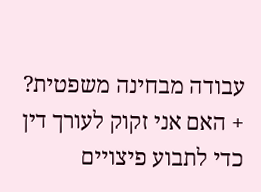עבודה מבחינה משפטית?
+ האם אני זקוק לעורך דין כדי לתבוע פיצויים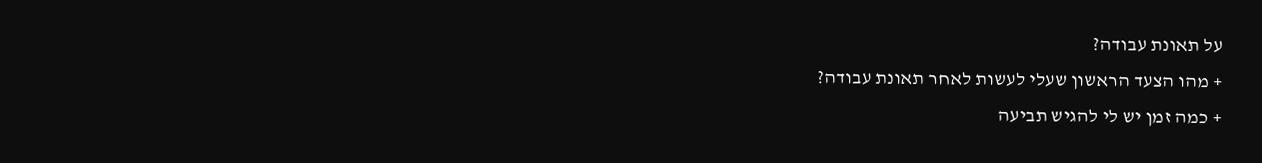על תאונת עבודה?
+ מהו הצעד הראשון שעלי לעשות לאחר תאונת עבודה?
+ כמה זמן יש לי להגיש תביעה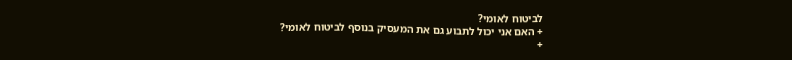לביטוח לאומי?
+ האם אני יכול לתבוע גם את המעסיק בנוסף לביטוח לאומי?
+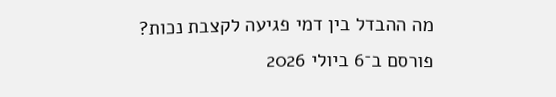מה ההבדל בין דמי פגיעה לקצבת נכות?
פורסם ב־6 ביולי 2026